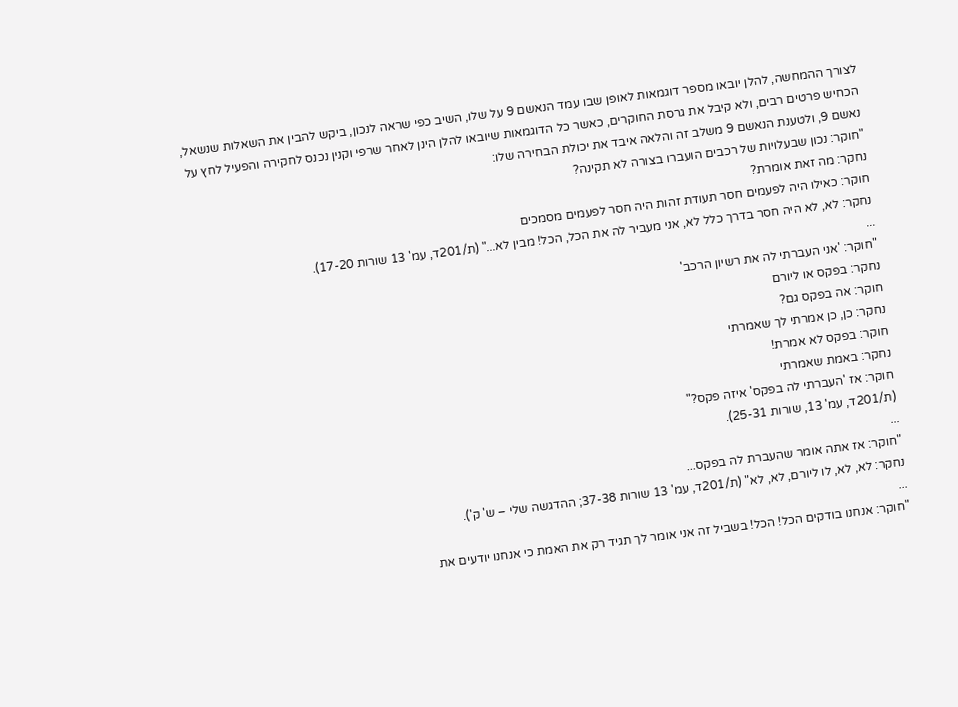לצורך ההמחשה, להלן יובאו מספר דוגמאות לאופן שבו עמד הנאשם 9 על שלו, השיב כפי שראה לנכון, ביקש להבין את השאלות שנשאל, הכחיש פרטים רבים, ולא קיבל את גרסת החוקרים, כאשר כל הדוגמאות שיובאו להלן הינן לאחר שרפי וקנין נכנס לחקירה והפעיל לחץ על נאשם 9, ולטענת הנאשם 9 משלב זה והלאה איבד את יכולת הבחירה שלו:
"חוקר: נכון שבעלויות של רכבים הועברו בצורה לא תקינה?
נחקר: מה זאת אומרת?
חוקר: כאילו היה לפעמים חסר תעודת זהות היה חסר לפעמים מסמכים
נחקר: לא, לא היה חסר בדרך כלל לא, אני מעביר לה את הכל, הכל! מבין לא..." (ת/201ד, עמ' 13 שורות 17-20).
...
"חוקר: 'אני העברתי לה את רשיון הרכב'
נחקר: בפקס או ליורם
חוקר: אה בפקס גם?
נחקר: כן, כן אמרתי לך שאמרתי
חוקר: בפקס לא אמרת!
נחקר: באמת שאמרתי
חוקר: אז 'העברתי לה בפקס' איזה פקס?"
(ת/201ד, עמ' 13, שורות 25-31).
...
"חוקר: אז אתה אומר שהעברת לה בפקס...
נחקר: לא, לא, לו ליורם, לא, לא" (ת/201ד, עמ' 13 שורות 37-38; ההדגשה שלי – ש' ק').
...
"חוקר: אנחנו בודקים הכל! הכל! בשביל זה אני אומר לך תגיד רק את האמת כי אנחנו יודעים את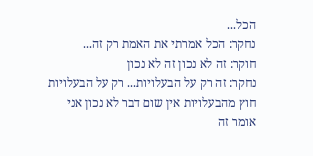הכל...
נחקר: הכל אמרתי את האמת רק זה...
חוקר: זה לא נכון זה לא נכון
נחקר: זה רק על הבעלויות... רק על הבעלויות חוץ מהבעלויות אין שום דבר לא נכון אני אומר זה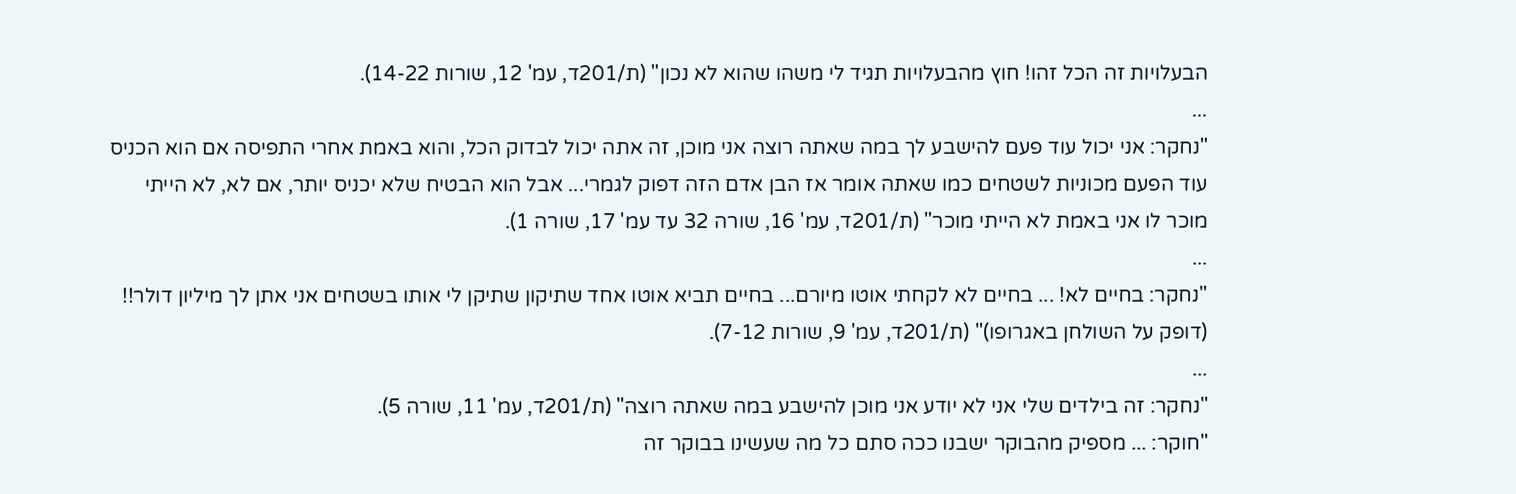הבעלויות זה הכל זהו! חוץ מהבעלויות תגיד לי משהו שהוא לא נכון" (ת/201ד, עמ' 12, שורות 14-22).
...
"נחקר: אני יכול עוד פעם להישבע לך במה שאתה רוצה אני מוכן, זה אתה יכול לבדוק הכל, והוא באמת אחרי התפיסה אם הוא הכניס עוד הפעם מכוניות לשטחים כמו שאתה אומר אז הבן אדם הזה דפוק לגמרי... אבל הוא הבטיח שלא יכניס יותר, אם לא, לא הייתי מוכר לו אני באמת לא הייתי מוכר" (ת/201ד, עמ' 16, שורה 32 עד עמ' 17, שורה 1).
...
"נחקר: בחיים לא! ... בחיים לא לקחתי אוטו מיורם... בחיים תביא אוטו אחד שתיקון שתיקן לי אותו בשטחים אני אתן לך מיליון דולר!! (דופק על השולחן באגרופו)" (ת/201ד, עמ' 9, שורות 7-12).
...
"נחקר: זה בילדים שלי אני לא יודע אני מוכן להישבע במה שאתה רוצה" (ת/201ד, עמ' 11, שורה 5).
"חוקר: ... מספיק מהבוקר ישבנו ככה סתם כל מה שעשינו בבוקר זה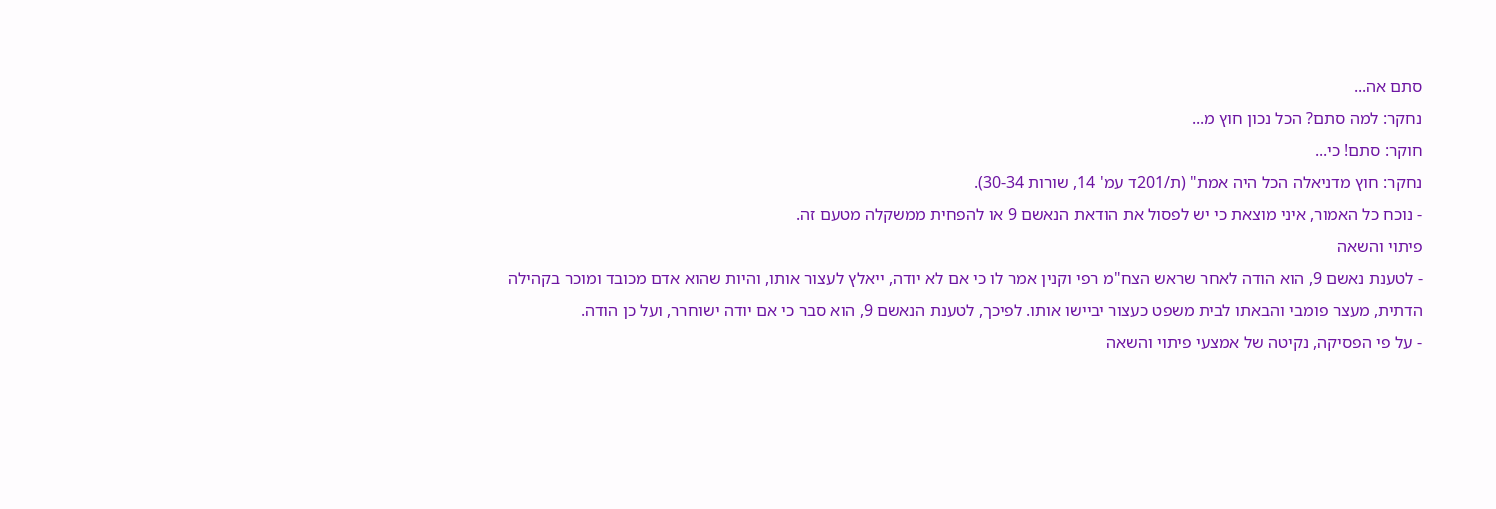סתם אה...
נחקר: למה סתם? הכל נכון חוץ מ...
חוקר: סתם! כי...
נחקר: חוץ מדניאלה הכל היה אמת" (ת/201ד עמ' 14, שורות 30-34).
- נוכח כל האמור, איני מוצאת כי יש לפסול את הודאת הנאשם 9 או להפחית ממשקלה מטעם זה.
פיתוי והשאה
- לטענת נאשם 9, הוא הודה לאחר שראש הצח"מ רפי וקנין אמר לו כי אם לא יודה, ייאלץ לעצור אותו, והיות שהוא אדם מכובד ומוכר בקהילה הדתית, מעצר פומבי והבאתו לבית משפט כעצור יביישו אותו. לפיכך, לטענת הנאשם 9, הוא סבר כי אם יודה ישוחרר, ועל כן הודה.
- על פי הפסיקה, נקיטה של אמצעי פיתוי והשאה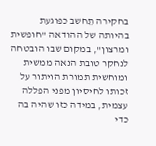בחקירה תֵחשב כפוגעת בהיותה של ההודאה "חופשית ומרצון", במקום שבו הובטחה לנחקר טובת הנאה ממשית ומוחשית תמורת הויתור על זכותו לחיסיון מפני הפללה עצמית, במידה כזו שהיה בה כדי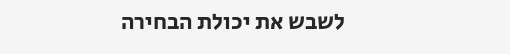לשבש את יכולת הבחירה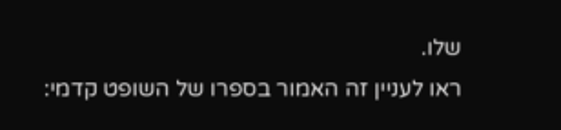שלו.
ראו לעניין זה האמור בספרו של השופט קדמי: